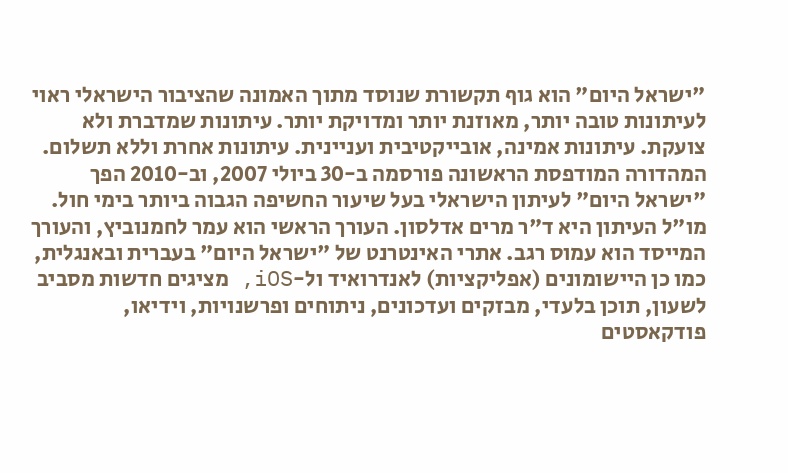"ישראל היום" הוא גוף תקשורת שנוסד מתוך האמונה שהציבור הישראלי ראוי לעיתונות טובה יותר, מאוזנת יותר ומדויקת יותר. עיתונות שמדברת ולא צועקת. עיתונות אמינה, אובייקטיבית ועניינית. עיתונות אחרת וללא תשלום. המהדורה המודפסת הראשונה פורסמה ב-30 ביולי 2007, וב-2010 הפך "ישראל היום" לעיתון הישראלי בעל שיעור החשיפה הגבוה ביותר בימי חול. מו"ל העיתון היא ד"ר מרים אדלסון. העורך הראשי הוא עמר לחמנוביץ, והעורך המייסד הוא עמוס רגב. אתרי האינטרנט של "ישראל היום" בעברית ובאנגלית, כמו כן היישומונים (אפליקציות) לאנדרואיד ול-iOS, מציגים חדשות מסביב לשעון, תוכן בלעדי, מבזקים ועדכונים, ניתוחים ופרשנויות, וידיאו, פודקאסטים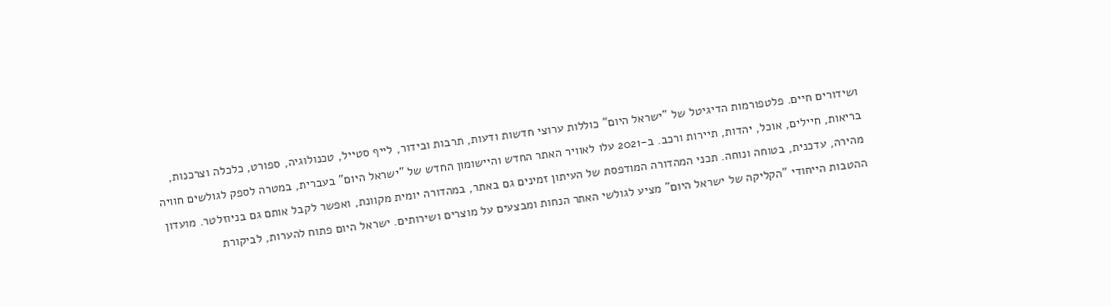ושידורים חיים. פלטפורמות הדיגיטל של "ישראל היום" כוללות ערוצי חדשות ודעות, תרבות ובידור, לייף סטייל, טכנולוגיה, ספורט, כלכלה וצרכנות, בריאות, חיילים, אוכל, יהדות, תיירות ורכב. ב-2021 עלו לאוויר האתר החדש והיישומון החדש של "ישראל היום" בעברית, במטרה לספק לגולשים חוויה מהירה, עדכנית, בטוחה ונוחה. תכני המהדורה המודפסת של העיתון זמינים גם באתר, במהדורה יומית מקוונת, ואפשר לקבל אותם גם בניוזלטר. מועדון ההטבות הייחודי "הקליקה של ישראל היום" מציע לגולשי האתר הנחות ומבצעים על מוצרים ושירותים. ישראל היום פתוח להערות, לביקורת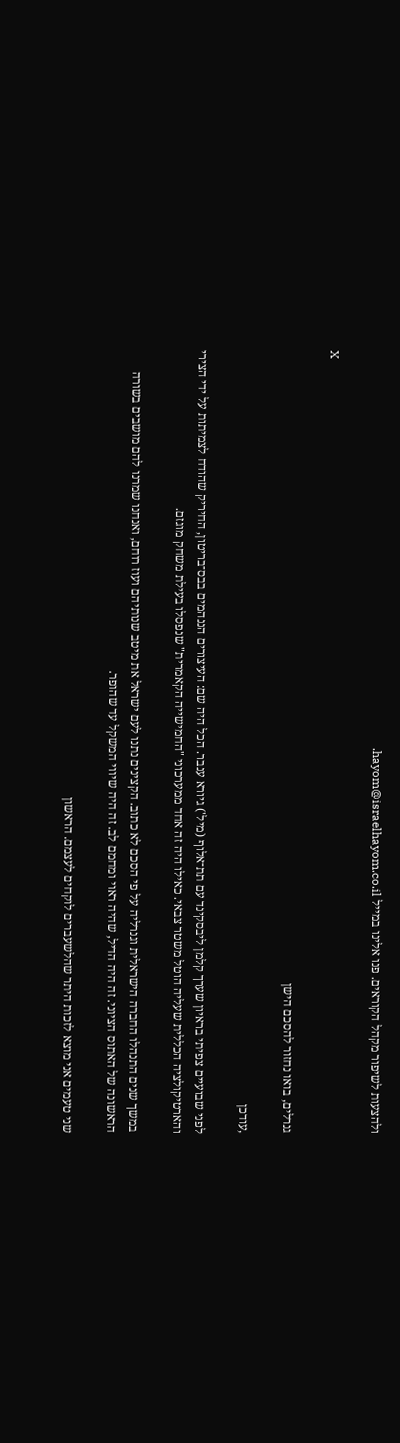ולהצעות לשיפור מקהל הקוראים. פנו אלינו במייל hayom@israelhayom.co.il.

X

גנרלים, בואו נחזור להסכם הישן

,עודכן

לפני שבועיים צפיתי בראיון שערך קלמן ליבסקינד עם תת־אלוף (מיל') גיורא ענבר. הכל היה שם: העיצורים הננהמים בבס־בריטון, החיריק שהודח לצמיתות על ידי הצירי והארטיקולציה הכללית שעליה הוטל משטר צבאי. כאילו היה זה אחד ממערכוני "החמישייה הקאמרית" שנפסלו בעילת משחק מוגזם.

במשך שנים התנהלו החברה הישראלית וגנרליה על פי הסכם לא כתוב. הקצינים נתנו לעם ישראל את מיטב שנותיהם ועוז רוחם, ואנחנו שמרנו להם מושבים בשורה הראשונה של האתוס הציוני. זה היה הדיל, שהיה ראוי ומחמם לב. זה היה שיווי המשקל עד שהופר.

שני טעמים אני מוצא לזכות היתר שהלשעברים לוקחים לעצמם. הראשון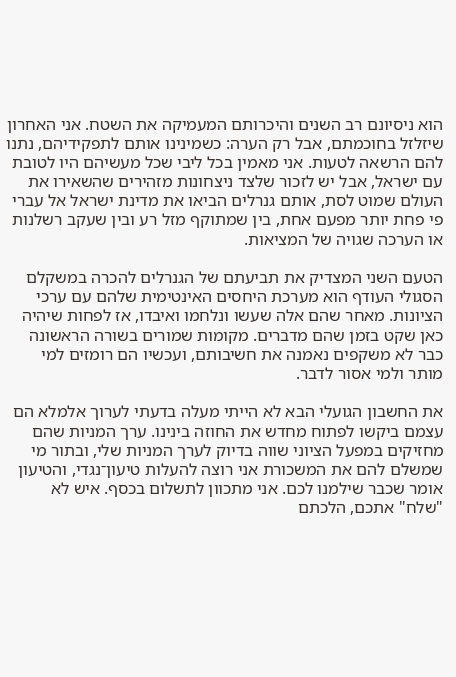הוא ניסיונם רב השנים והיכרותם המעמיקה את השטח. אני האחרון שיזלזל בחוכמתם, אבל רק הערה: כשמינינו אותם לתפקידיהם, נתנו להם הרשאה לטעות. אני מאמין בכל ליבי שכל מעשיהם היו לטובת עם ישראל, אבל יש לזכור שלצד ניצחונות מזהירים שהשאירו את העולם שמוט לסת, אותם גנרלים הביאו את מדינת ישראל אל עברי פי פחת יותר מפעם אחת, בין שמתוקף מזל רע ובין שעקב רשלנות או הערכה שגויה של המציאות.

הטעם השני המצדיק את תביעתם של הגנרלים להכרה במשקלם הסגולי העודף הוא מערכת היחסים האינטימית שלהם עם ערכי הציונות. מאחר שהם אלה שעשו ונלחמו ואיבדו, אז לפחות שיהיה כאן שקט בזמן שהם מדברים. מקומות שמורים בשורה הראשונה כבר לא משקפים נאמנה את חשיבותם, ועכשיו הם רומזים למי מותר ולמי אסור לדבר.

את החשבון הגועלי הבא לא הייתי מעלה בדעתי לערוך אלמלא הם עצמם ביקשו לפתוח מחדש את החוזה בינינו. ערך המניות שהם מחזיקים במפעל הציוני שווה בדיוק לערך המניות שלי, ובתור מי שמשלם להם את המשכורת אני רוצה להעלות טיעון־נגדי, והטיעון אומר שכבר שילמנו לכם. אני מתכוון לתשלום בכסף. איש לא "שלח" אתכם, הלכתם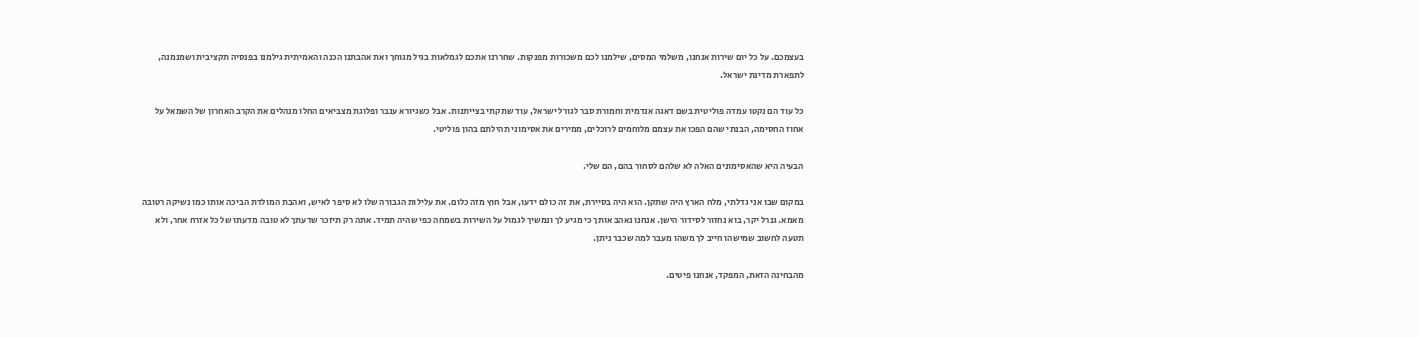בעצמכם. על כל יום שירות אנחנו, משלמי המסים, שילמנו לכם משכורות מפנקות. שחררנו אתכם לגמלאות בגיל מגוחך ואת אהבתנו הכנה והאמיתית גילמנו בפנסיה תקציבית ושמנמנה, לתפארת מדינת ישראל.

כל עוד הם נקטו עמדה פוליטית בשם דאגה אנדמית וחמורת סבר לגורל ישראל, עוד שתקתי בצייתנות. אבל כשגיורא ענבר ופלוגת מצביאים החלו מנהלים את הקרב האחרון של השמאל על אחוז החסימה, הבנתי שהם הפכו את עצמם מלוחמים לרוכלים, ממירים את אסימוני תהילתם בהון פוליטי.

הבעיה היא שהאסימונים האלה לא שלהם לסחור בהם, הם שלי.

במקום שבו אני גדלתי, מלח הארץ היה שתקן. הוא היה בסיירת, את זה כולם ידעו, אבל חוץ מזה כלום. את עלילות הגבורה שלו לא סיפר לאיש, ואהבת המולדת הביכה אותו כמו נשיקה רטובה מאמא. גנרל יקר, בוא נחזור לסידור הישן. אנחנו נאהב אותך כי מגיע לך ונמשיך לגמול על השירות בשמחה כפי שהיה תמיד. אתה רק תיזכר שדעתך לא טובה מדעתו של כל אזרח אחר, ולא תטעה לחשוב שמישהו חייב לך משהו מעבר למה שכבר ניתן.

מהבחינה הזאת, המפקד, אנחנו פיטים.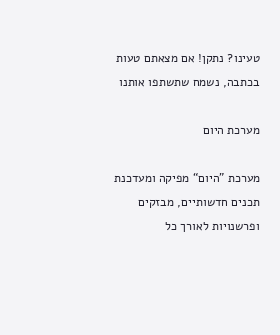טעינו? נתקן! אם מצאתם טעות בכתבה, נשמח שתשתפו אותנו

מערכת היום

מערכת "היום“ מפיקה ומעדכנת תכנים חדשותיים, מבזקים ופרשנויות לאורך כל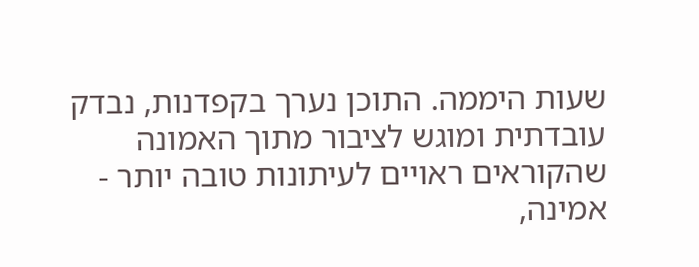שעות היממה. התוכן נערך בקפדנות, נבדק עובדתית ומוגש לציבור מתוך האמונה שהקוראים ראויים לעיתונות טובה יותר - אמינה,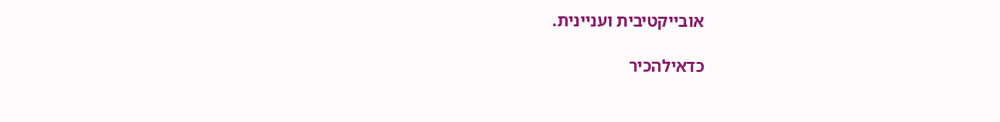אובייקטיבית ועניינית.

כדאילהכיר